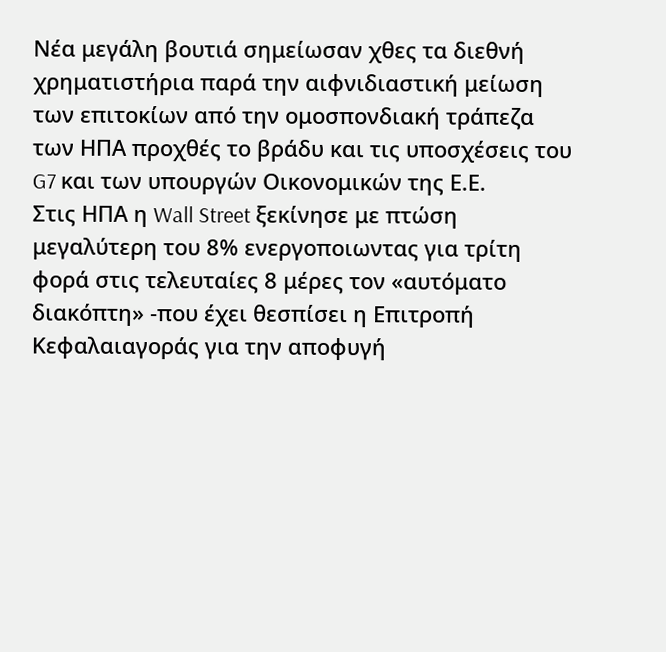Νέα μεγάλη βουτιά σημείωσαν χθες τα διεθνή χρηματιστήρια παρά την αιφνιδιαστική μείωση των επιτοκίων από την ομοσπονδιακή τράπεζα των ΗΠΑ προχθές το βράδυ και τις υποσχέσεις του G7 και των υπουργών Οικονομικών της Ε.Ε.
Στις ΗΠΑ η Wall Street ξεκίνησε με πτώση μεγαλύτερη του 8% ενεργοποιωντας για τρίτη φορά στις τελευταίες 8 μέρες τον «αυτόματο διακόπτη» -που έχει θεσπίσει η Επιτροπή Κεφαλαιαγοράς για την αποφυγή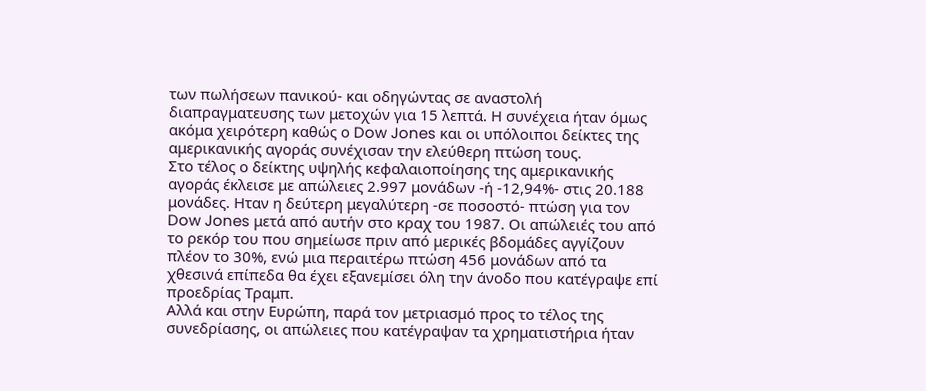των πωλήσεων πανικού- και οδηγώντας σε αναστολή διαπραγματευσης των μετοχών για 15 λεπτά. Η συνέχεια ήταν όμως ακόμα χειρότερη καθώς ο Dow Jones και οι υπόλοιποι δείκτες της αμερικανικής αγοράς συνέχισαν την ελεύθερη πτώση τους.
Στο τέλος ο δείκτης υψηλής κεφαλαιοποίησης της αμερικανικής αγοράς έκλεισε με απώλειες 2.997 μονάδων -ή -12,94%- στις 20.188 μονάδες. Ηταν η δεύτερη μεγαλύτερη -σε ποσοστό- πτώση για τον Dow Jones μετά από αυτήν στο κραχ του 1987. Οι απώλειές του από το ρεκόρ του που σημείωσε πριν από μερικές βδομάδες αγγίζουν πλέον το 30%, ενώ μια περαιτέρω πτώση 456 μονάδων από τα χθεσινά επίπεδα θα έχει εξανεμίσει όλη την άνοδο που κατέγραψε επί προεδρίας Τραμπ.
Αλλά και στην Ευρώπη, παρά τον μετριασμό προς το τέλος της συνεδρίασης, οι απώλειες που κατέγραψαν τα χρηματιστήρια ήταν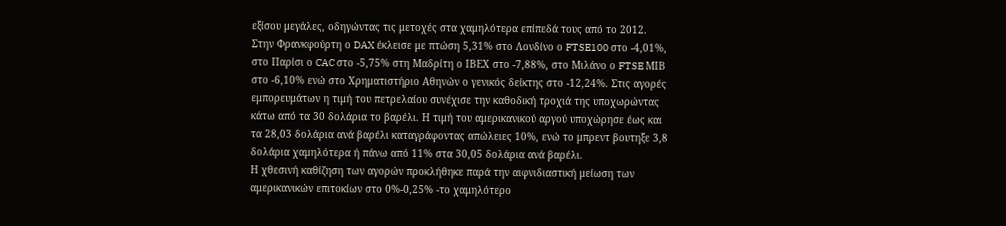εξίσου μεγάλες, οδηγώντας τις μετοχές στα χαμηλότερα επίπεδά τους από το 2012.
Στην Φρανκφούρτη ο DAX έκλεισε με πτώση 5,31% στο Λονδίνο ο FTSE100 στο -4,01%, στο Παρίσι ο CAC στο -5,75% στη Μαδρίτη ο ΙΒΕΧ στο -7,88%, στο Μιλάνο ο FTSE ΜΙΒ στο -6,10% ενώ στο Χρηματιστήριο Αθηνών ο γενικός δείκτης στο -12,24%. Στις αγορές εμπορευμάτων η τιμή του πετρελαίου συνέχισε την καθοδική τροχιά της υποχωρώντας κάτω από τα 30 δολάρια το βαρέλι. Η τιμή του αμερικανικού αργού υποχώρησε έως και τα 28,03 δολάρια ανά βαρέλι καταγράφοντας απώλειες 10%, ενώ το μπρεντ βουτηξε 3,8 δολάρια χαμηλότερα ή πάνω από 11% στα 30,05 δολάρια ανά βαρέλι.
Η χθεσινή καθίζηση των αγορών προκλήθηκε παρά την αιφνιδιαστική μείωση των αμερικανικών επιτοκίων στο 0%-0,25% -το χαμηλότερο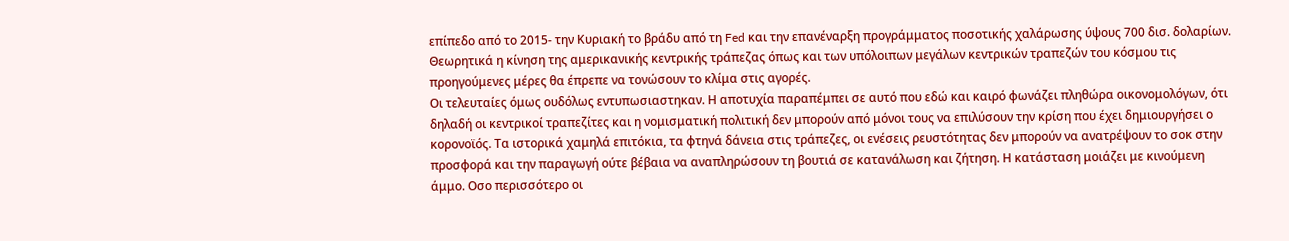επίπεδο από το 2015- την Κυριακή το βράδυ από τη Fed και την επανέναρξη προγράμματος ποσοτικής χαλάρωσης ύψους 700 δισ. δολαρίων. Θεωρητικά η κίνηση της αμερικανικής κεντρικής τράπεζας όπως και των υπόλοιπων μεγάλων κεντρικών τραπεζών του κόσμου τις προηγούμενες μέρες θα έπρεπε να τονώσουν το κλίμα στις αγορές.
Οι τελευταίες όμως ουδόλως εντυπωσιαστηκαν. Η αποτυχία παραπέμπει σε αυτό που εδώ και καιρό φωνάζει πληθώρα οικονομολόγων, ότι δηλαδή οι κεντρικοί τραπεζίτες και η νομισματική πολιτική δεν μπορούν από μόνοι τους να επιλύσουν την κρίση που έχει δημιουργήσει ο κορονοϊός. Τα ιστορικά χαμηλά επιτόκια, τα φτηνά δάνεια στις τράπεζες, οι ενέσεις ρευστότητας δεν μπορούν να ανατρέψουν το σοκ στην προσφορά και την παραγωγή ούτε βέβαια να αναπληρώσουν τη βουτιά σε κατανάλωση και ζήτηση. Η κατάσταση μοιάζει με κινούμενη άμμο. Οσο περισσότερο οι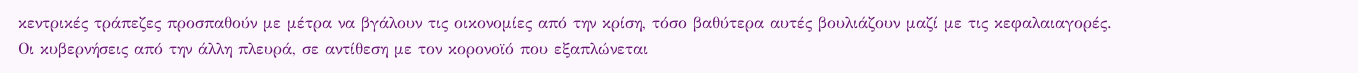κεντρικές τράπεζες προσπαθούν με μέτρα να βγάλουν τις οικονομίες από την κρίση, τόσο βαθύτερα αυτές βουλιάζουν μαζί με τις κεφαλαιαγορές.
Οι κυβερνήσεις από την άλλη πλευρά, σε αντίθεση με τον κορονοϊό που εξαπλώνεται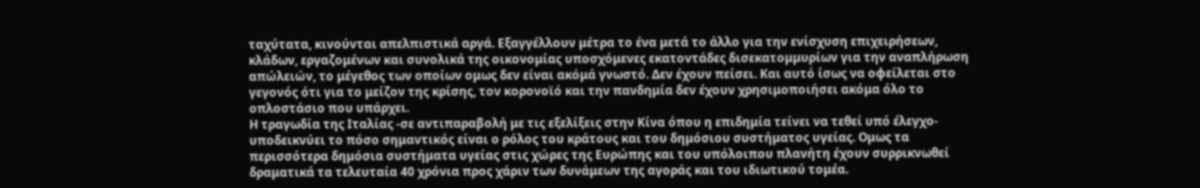ταχύτατα, κινούνται απελπιστικά αργά. Εξαγγέλλουν μέτρα το ένα μετά το άλλο για την ενίσχυση επιχειρήσεων, κλάδων, εργαζομένων και συνολικά της οικονομίας υποσχόμενες εκατοντάδες δισεκατομμυρίων για την αναπλήρωση απώλειών, το μέγεθος των οποίων ομως δεν είναι ακόμά γνωστό. Δεν έχουν πείσει. Και αυτό ίσως να οφείλεται στο γεγονός ότι για το μείζον της κρίσης, τον κορονοϊό και την πανδημία δεν έχουν χρησιμοποιήσει ακόμα όλο το οπλοστάσιο που υπάρχει.
Η τραγωδία της Ιταλίας -σε αντιπαραβολή με τις εξελίξεις στην Κίνα όπου η επιδημία τείνει να τεθεί υπό έλεγχο- υποδεικνύει το πόσο σημαντικός είναι ο ρόλος του κράτους και του δημόσιου συστήματος υγείας. Ομως τα περισσότερα δημόσια συστήματα υγείας στις χώρες της Ευρώπης και του υπόλοιπου πλανήτη έχουν συρρικνωθεί δραματικά τα τελευταία 40 χρόνια προς χάριν των δυνάμεων της αγοράς και του ιδιωτικού τομέα.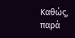Καθώς, παρά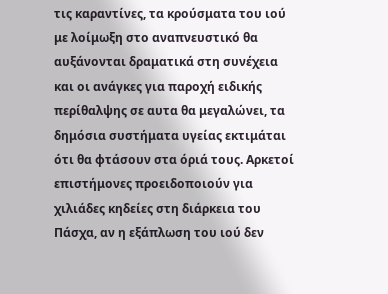τις καραντίνες, τα κρούσματα του ιού με λοίμωξη στο αναπνευστικό θα αυξάνονται δραματικά στη συνέχεια και οι ανάγκες για παροχή ειδικής περίθαλψης σε αυτα θα μεγαλώνει, τα δημόσια συστήματα υγείας εκτιμάται ότι θα φτάσουν στα όριά τους. Αρκετοί επιστήμονες προειδοποιούν για χιλιάδες κηδείες στη διάρκεια του Πάσχα, αν η εξάπλωση του ιού δεν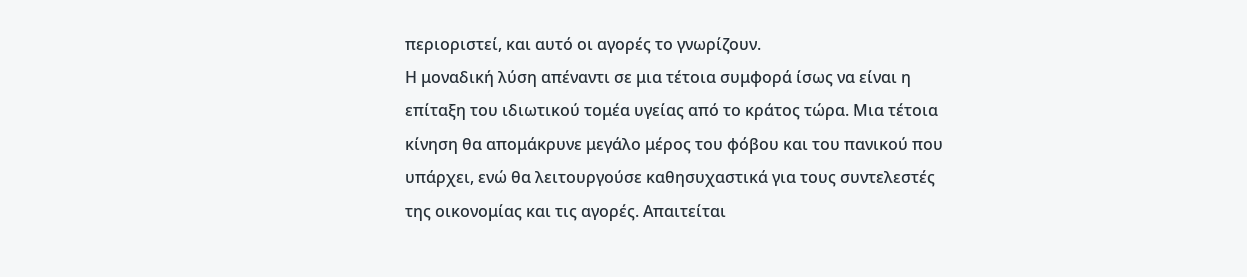περιοριστεί, και αυτό οι αγορές το γνωρίζουν.
Η μοναδική λύση απέναντι σε μια τέτοια συμφορά ίσως να είναι η επίταξη του ιδιωτικού τομέα υγείας από το κράτος τώρα. Μια τέτοια κίνηση θα απομάκρυνε μεγάλο μέρος του φόβου και του πανικού που υπάρχει, ενώ θα λειτουργούσε καθησυχαστικά για τους συντελεστές της οικονομίας και τις αγορές. Απαιτείται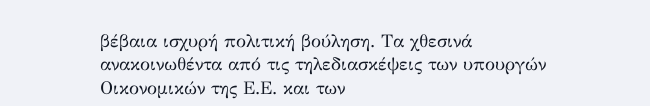βέβαια ισχυρή πολιτική βούληση. Τα χθεσινά ανακοινωθέντα από τις τηλεδιασκέψεις των υπουργών Οικονομικών της Ε.Ε. και των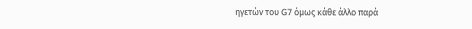ηγετών του G7 όμως κάθε άλλο παρά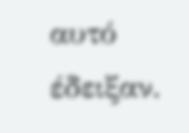αυτό έδειξαν.